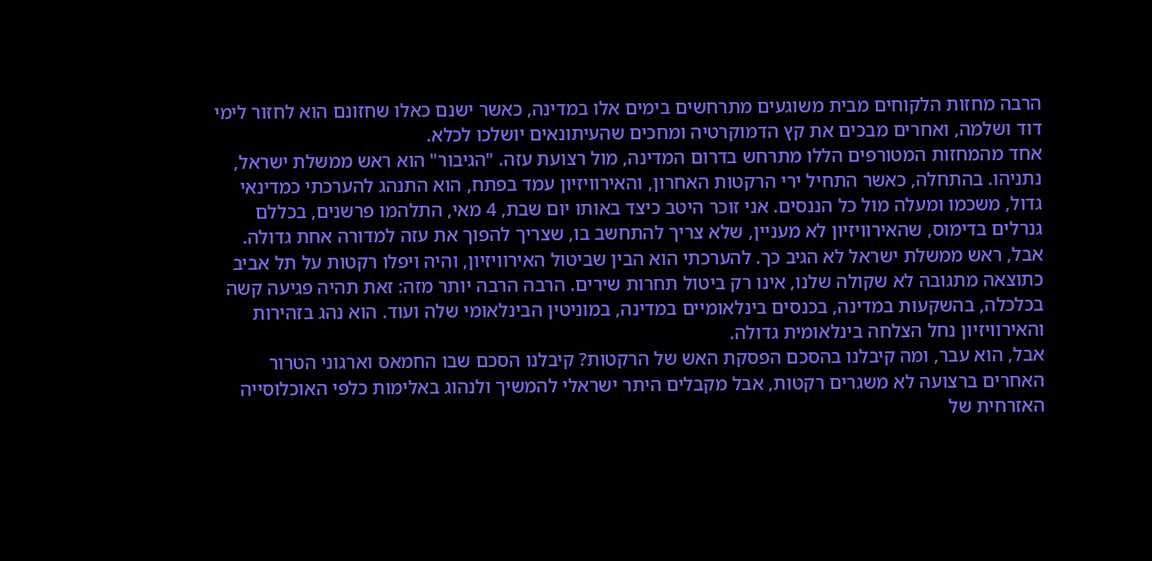הרבה מחזות הלקוחים מבית משוגעים מתרחשים בימים אלו במדינה, כאשר ישנם כאלו שחזונם הוא לחזור לימי דוד ושלמה, ואחרים מבכים את קץ הדמוקרטיה ומחכים שהעיתונאים יושלכו לכלא.
אחד מהמחזות המטורפים הללו מתרחש בדרום המדינה, מול רצועת עזה. "הגיבור" הוא ראש ממשלת ישראל, נתניהו. בהתחלה, כאשר התחיל ירי הרקטות האחרון, והאירוויזיון עמד בפתח, הוא התנהג להערכתי כמדינאי גדול, משכמו ומעלה מול כל הננסים. אני זוכר היטב כיצד באותו יום שבת, 4 מאי, התלהמו פרשנים, בכללם גנרלים בדימוס, שהאירוויזיון לא מעניין, שלא צריך להתחשב בו, שצריך להפוך את עזה למדורה אחת גדולה.
אבל, ראש ממשלת ישראל לא הגיב כך. להערכתי הוא הבין שביטול האירוויזיון, והיה ויפלו רקטות על תל אביב כתוצאה מתגובה לא שקולה שלנו, אינו רק ביטול תחרות שירים. הרבה הרבה יותר מזה: זאת תהיה פגיעה קשה בכלכלה, בהשקעות במדינה, בכנסים בינלאומיים במדינה, במוניטין הבינלאומי שלה ועוד. הוא נהג בזהירות והאירוויזיון נחל הצלחה בינלאומית גדולה.
אבל, הוא עבר, ומה קיבלנו בהסכם הפסקת האש של הרקטות? קיבלנו הסכם שבו החמאס וארגוני הטרור האחרים ברצועה לא משגרים רקטות, אבל מקבלים היתר ישראלי להמשיך ולנהוג באלימות כלפי האוכלוסייה האזרחית של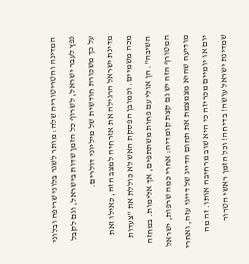המדינה והטריטוריה שלה: מותר לשגר בלוני שריפה ובלוני נפץ לעבר ישראל, לשרוף כל הזמן שדות בישראל, וגם לקבל על כך משכורת חודשית של מיליוני דולרים.
מדינת ישראל הרגילה את אזרחיה למצב הזה, כאילו זאת מכה משמיים. וכמובן הפסקת האש לא כוללת את "צעדות השיבה". הן אולי עם פחות משתתפים, אך אלימות. במחזה המטורף הזה יש גם קצת קומדיה: אחרי כמה שרפות, ישראל מודיעה שהיא מצמצמת את תחום הדייג של דייגי עזה, ואחרי יום או יומיים מכריזה כי היא שוב מרחיבה אותו. זה מה שמדינת ישראל עושה! בדיחה! וכל הזמן ראשי הטרור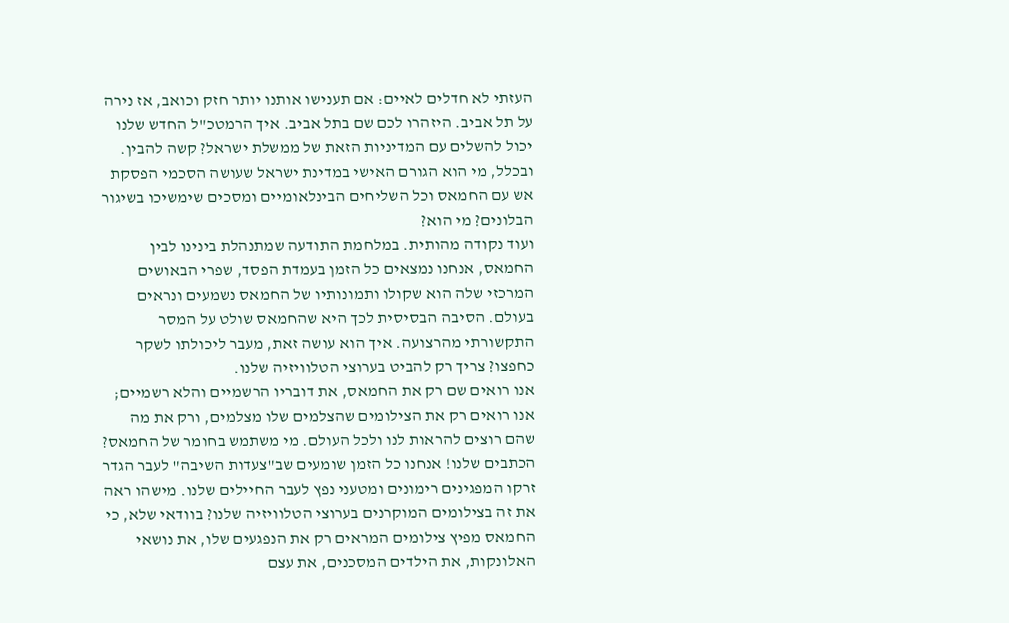העזתי לא חדלים לאיים: אם תענישו אותנו יותר חזק וכואב, אז נירה על תל אביב. היזהרו לכם שם בתל אביב. איך הרמטכ"ל החדש שלנו יכול להשלים עם המדיניות הזאת של ממשלת ישראל? קשה להבין. ובכלל, מי הוא הגורם האישי במדינת ישראל שעושה הסכמי הפסקת אש עם החמאס וכל השליחים הבינלאומיים ומסכים שימשיכו בשיגור הבלונים? מי הוא?
ועוד נקודה מהותית. במלחמת התודעה שמתנהלת בינינו לבין החמאס, אנחנו נמצאים כל הזמן בעמדת הפסד, שפרי הבאושים המרכזי שלה הוא שקולו ותמונותיו של החמאס נשמעים ונראים בעולם. הסיבה הבסיסית לכך היא שהחמאס שולט על המסר התקשורתי מהרצועה. איך הוא עושה זאת, מעבר ליכולתו לשקר כחפצו? צריך רק להביט בערוצי הטלוויזיה שלנו.
אנו רואים שם רק את החמאס, את דובריו הרשמיים והלא רשמיים; אנו רואים רק את הצילומים שהצלמים שלו מצלמים, ורק את מה שהם רוצים להראות לנו ולכל העולם. מי משתמש בחומר של החמאס? הכתבים שלנו! אנחנו כל הזמן שומעים שב"צעדות השיבה" לעבר הגדר זרקו המפגינים רימונים ומטעני נפץ לעבר החיילים שלנו. מישהו ראה את זה בצילומים המוקרנים בערוצי הטלוויזיה שלנו? בוודאי שלא, כי החמאס מפיץ צילומים המראים רק את הנפגעים שלו, את נושאי האלונקות, את הילדים המסכנים, את עצם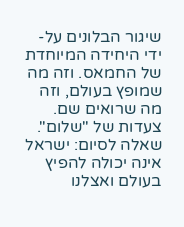שיגור הבלונים על-ידי היחידה המיוחדת של החמאס. וזה מה שמופץ בעולם, וזה מה שרואים שם. צעדות של "שלום".
שאלה לסיום: ישראל אינה יכולה להפיץ בעולם ואצלנו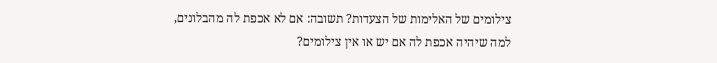צילומים של האלימות של הצעדות? תשובה: אם לא אכפת לה מהבלונים, למה שיהיה אכפת לה אם יש או אין צילומים?